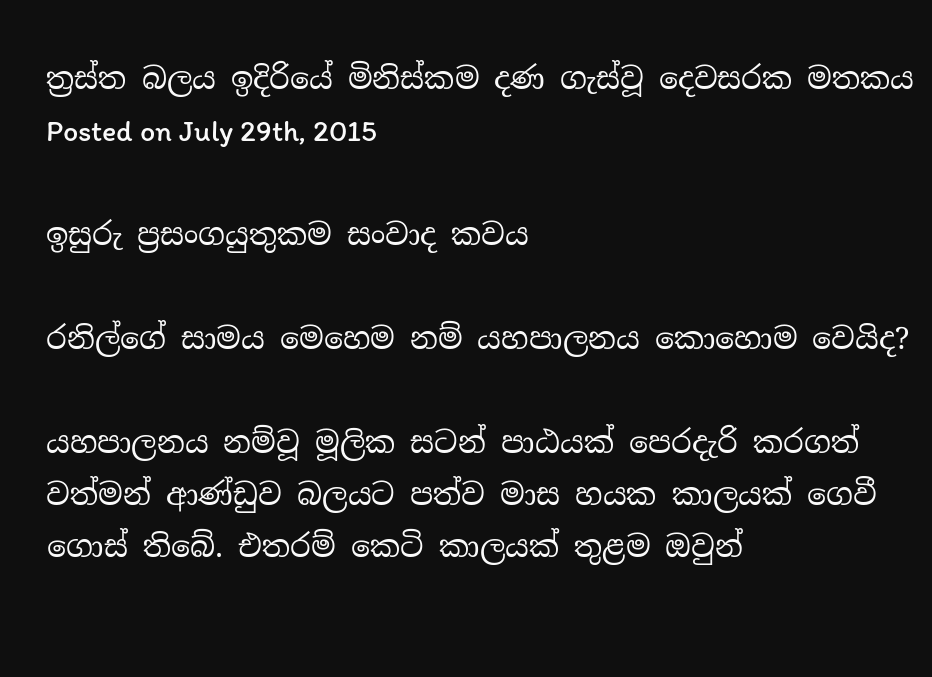ත්‍රස්ත බලය ඉදිරියේ මිනිස්කම දණ ගැස්වූ දෙවසරක මතකය
Posted on July 29th, 2015

ඉසුරු ප්‍රසංගයුතුකම සංවාද කවය

රනිල්ගේ සාමය මෙහෙම නම් යහපාලනය කොහොම වෙයිද?

යහපාලනය නම්වූ මූලික සටන් පාඨයක් පෙරදැරි කරගත් වත්මන් ආණ්ඩුව බලයට පත්ව මාස හයක කාලයක් ගෙවී ගොස් තිබේ. එතරම් කෙටි කාලයක් තුළම ඔවුන්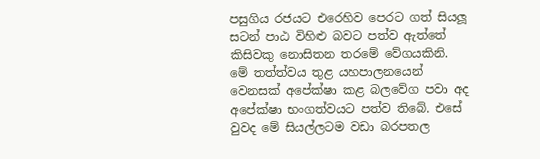පසුගිය රජයට එරෙහිව පෙරට ගත් සියලූ සටන් පාඨ විහිළු බවට පත්ව ඇත්තේ කිසිවකු නොසිතන තරමේ වේගයකිනි. මේ තත්ත්වය තුළ යහපාලනයෙන් වෙනසක් අපේක්ෂා කළ බලවේග පවා අද අපේක්ෂා භංගත්වයට පත්ව තිබේ. එසේ වුවද මේ සියල්ලටම වඩා බරපතල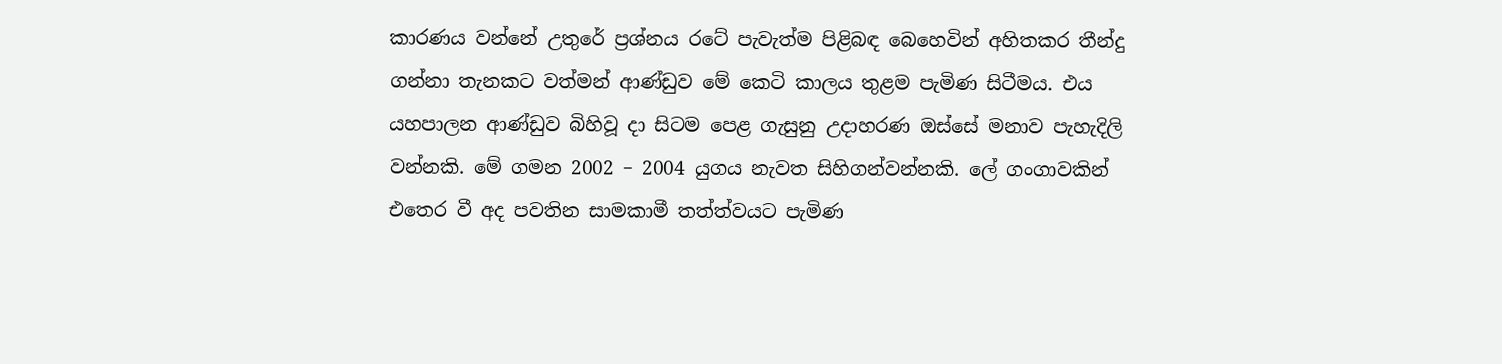කාරණය වන්නේ උතුරේ ප්‍රශ්නය රටේ පැවැත්ම පිළිබඳ බෙහෙවින් අහිතකර තීන්දු ගන්නා තැනකට වත්මන් ආණ්ඩුව මේ කෙටි කාලය තුළම පැමිණ සිටීමය. එය යහපාලන ආණ්ඩුව බිහිවූ දා සිටම පෙළ ගැසුනු උදාහරණ ඔස්සේ මනාව පැහැදිලි වන්නකි. මේ ගමන 2002 – 2004 යුගය නැවත සිහිගන්වන්නකි. ලේ ගංගාවකින් එතෙර වී අද පවතින සාමකාමී තත්ත්වයට පැමිණ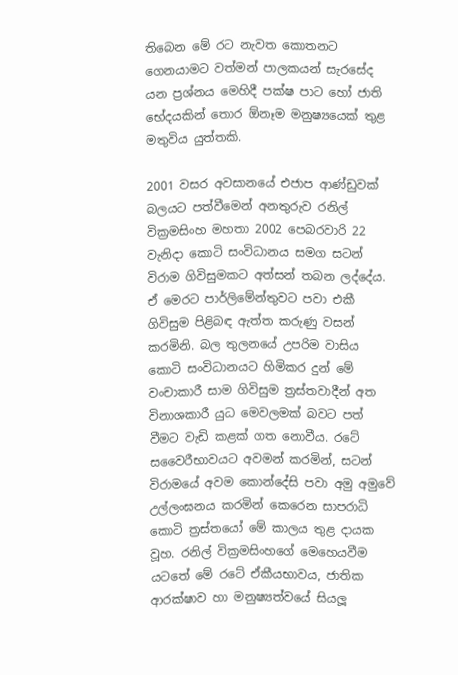තිබෙන මේ රට නැවත කොතනට ගෙනයාමට වත්මන් පාලකයන් සැරසේද යන ප්‍රශ්නය මෙහිදී පක්ෂ පාට හෝ ජාති භේදයකින් තොර ඕනෑම මනුෂ්‍යයෙක් තුළ මතුවිය යුත්තකි.

2001 වසර අවසානයේ එජාප ආණ්ඩුවක් බලයට පත්වීමෙන් අනතුරුව රනිල් වික්‍රමසිංහ මහතා 2002 පෙබරවාරි 22 වැනිදා කොටි සංවිධානය සමග සටන් විරාම ගිවිසුමකට අත්සන් තබන ලද්දේය. ඒ මෙරට පාර්ලිමේන්තුවට පවා එකී ගිවිසුම පිළිබඳ ඇත්ත කරුණු වසන් කරමිනි. බල තුලනයේ උපරිම වාසිය කොටි සංවිධානයට හිමිකර දුන් මේ වංචාකාරී සාම ගිවිසුම ත්‍රස්තවාදීන් අත විනාශකාරී යුධ මෙවලමක් බවට පත් වීමට වැඩි කළක් ගත නොවීය. රටේ සවෛරීභාවයට අවමන් කරමින්, සටන් විරාමයේ අවම කොන්දේසි පවා අමු අමුවේ උල්ලංඝනය කරමින් කෙරෙන සාපරාධි කොටි ත්‍රස්තයෝ මේ කාලය තුළ දායක වූහ. රනිල් වික්‍රමසිංහගේ මෙහෙයවීම යටතේ මේ රටේ ඒකීයභාවය, ජාතික ආරක්ෂාව හා මනුෂ්‍යත්වයේ සියලූ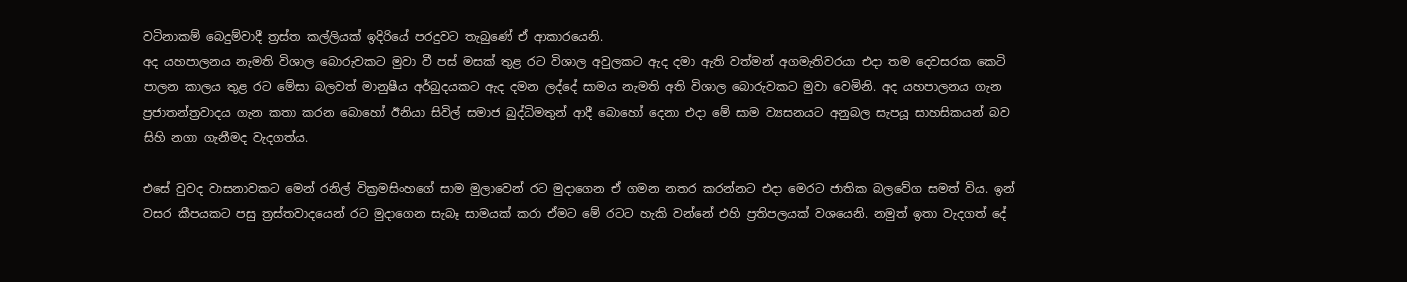වටිනාකම් බෙදුම්වාදී ත්‍රස්ත කල්ලියක් ඉදිරියේ පරදුවට තැබුණේ ඒ ආකාරයෙනි.
අද යහපාලනය නැමති විශාල බොරුවකට මුවා වී පස් මසක් තුළ රට විශාල අවුලකට ඇද දමා ඇති වත්මන් අගමැතිවරයා එදා තම දෙවසරක කෙටි පාලන කාලය තුළ රට මේසා බලවත් මානුෂීය අර්බුදයකට ඇද දමන ලද්දේ සාමය නැමති අති විශාල බොරුවකට මුවා වෙමිනි. අද යහපාලනය ගැන ප්‍රජාතන්ත්‍රවාදය ගැන කතා කරන බොහෝ ඊනියා සිවිල් සමාජ බුද්ධිමතුන් ආදී බොහෝ දෙනා එදා මේ සාම ව්‍යසනයට අනුබල සැපයූ සාහසිකයන් බව සිහි නගා ගැනීමද වැදගත්ය.

එසේ වුවද වාසනාවකට මෙන් රනිල් වික්‍රමසිංහගේ සාම මුලාවෙන් රට මුදාගෙන ඒ ගමන නතර කරන්නට එදා මෙරට ජාතික බලවේග සමත් විය. ඉන් වසර කීපයකට පසු ත්‍රස්තවාදයෙන් රට මුදාගෙන සැබෑ සාමයක් කරා ඒමට මේ රටට හැකි වන්නේ එහි ප්‍රතිපලයක් වශයෙනි. නමුත් ඉතා වැදගත් දේ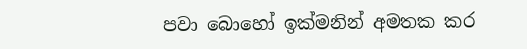පවා බොහෝ ඉක්මනින් අමතක කර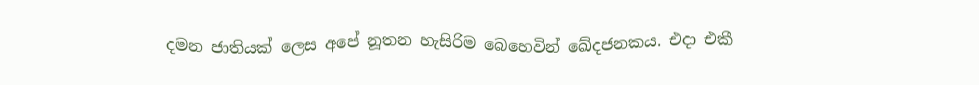දමන ජාතියක් ලෙස අපේ නූතන හැසිරිම බෙහෙවින් ඛේදජනකය. එදා එකී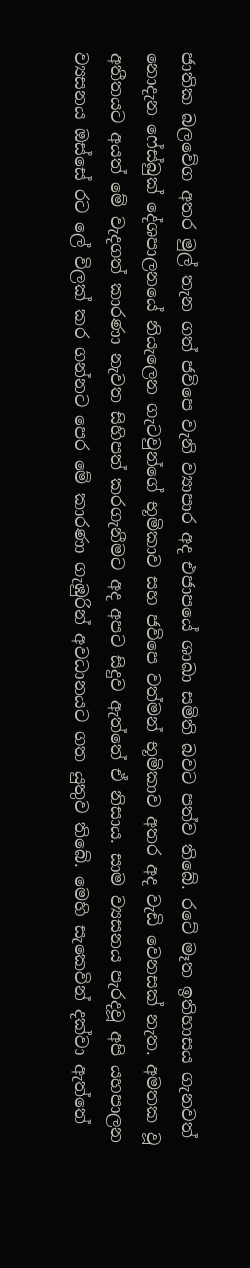ජාතික බලවේග අතර මුල් තැන ගත් ජවිපෙ වැනි ව්‍යාපාර අද එජාපයේ ශාඛා සමිති බවට පත්ව තිබේ. රටේ මෑත ඉතිහාසය ගැනවත් නොදැන ෆේස්බුක් දේශපාලනයේ නියැලෙන ගැටවුන්ගේ භූමිකාව සහ ජවිපෙ වත්මන් භූමිකාව අතර අද වැඩි වෙනසක් නැත. අමතක වූ අතීතයට අයත් මේ වැදගත් කාරණා නැවත සිහිපත් කරගැනීමට අද අපට සිදුව ඇත්තේ ඒ නිසාය. සාම ව්‍යසනය පැරදවූ අපි යහපාලන ව්‍යසනය ඔස්සේ රට ලේ විලක් කර ගන්නට පෙර මේ කාරණා ගැඹුරින් අවධානයට ගත යුතුව තිබේ. මෙහි සැකෙවින් දක්වා ඇත්තේ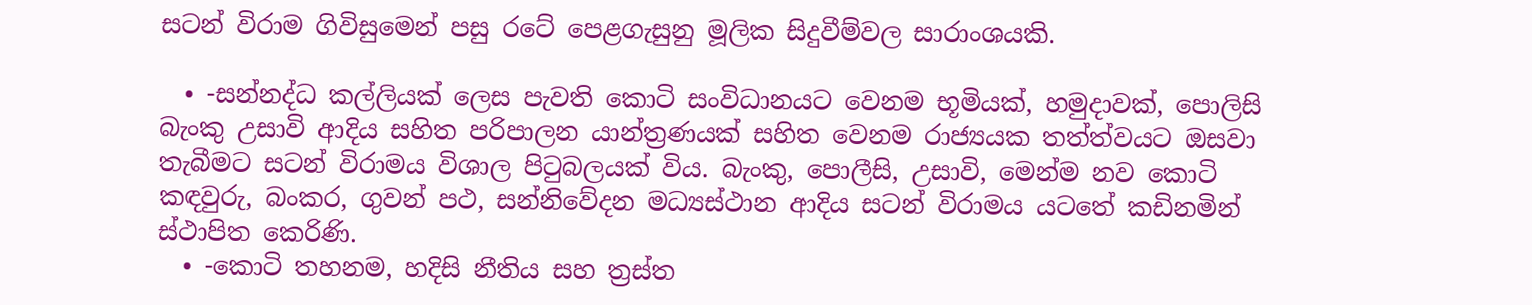සටන් විරාම ගිවිසුමෙන් පසු රටේ පෙළගැසුනු මූලික සිදුවීම්වල සාරාංශයකි.

  • -සන්නද්ධ කල්ලියක් ලෙස පැවති කොටි සංවිධානයට වෙනම භූමියක්, හමුදාවක්, පොලිසි බැංකු උසාවි ආදිය සහිත පරිපාලන යාන්ත්‍රණයක් සහිත වෙනම රාජ්‍යයක තත්ත්වයට ඔසවා තැබීමට සටන් විරාමය විශාල පිටුබලයක් විය. බැංකු, පොලීසි, උසාවි, මෙන්ම නව කොටි කඳවුරු, බංකර, ගුවන් පථ, සන්නිවේදන මධ්‍යස්ථාන ආදිය සටන් විරාමය යටතේ කඩිනමින් ස්ථාපිත කෙරිණි.
  • -කොටි තහනම, හදිසි නීතිය සහ ත්‍රස්ත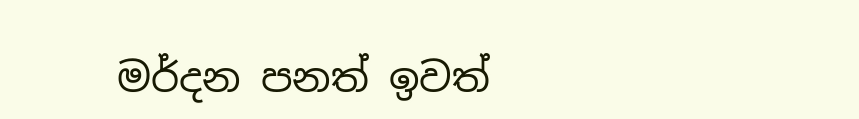මර්දන පනත් ඉවත්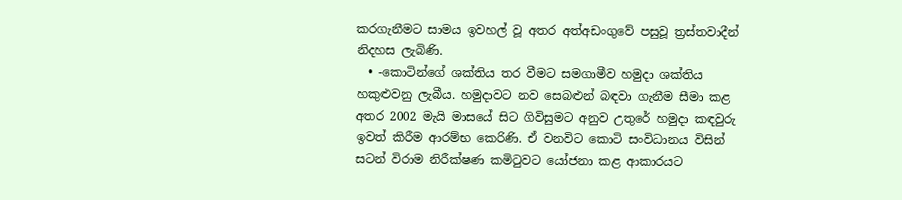කරගැනීමට සාමය ඉවහල් වූ අතර අත්අඩංගුවේ පසුවූ ත්‍රස්තවාදීන් නිදහස ලැබිණි.
  • -කොටින්ගේ ශක්තිය තර වීමට සමගාමීව හමුදා ශක්තිය හකුළුවනු ලැබීය. හමුදාවට නව සෙබළුන් බඳවා ගැනීම සීමා කළ අතර 2002 මැයි මාසයේ සිට ගිවිසුමට අනුව උතුරේ හමුදා කඳවුරු ඉවත් කිරීම ආරම්භ කෙරිණි. ඒ වනවිට කොටි සංවිධානය විසින් සටන් විරාම නිරීක්ෂණ කමිටුවට යෝජනා කළ ආකාරයට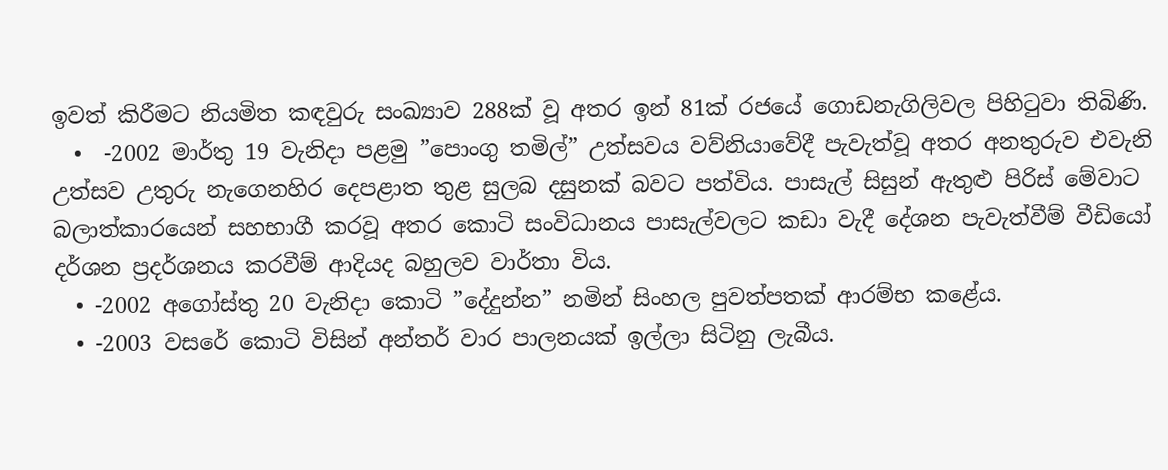ඉවත් කිරීමට නියමිත කඳවුරු සංඛ්‍යාව 288ක් වූ අතර ඉන් 81ක් රජයේ ගොඩනැගිලිවල පිහිටුවා තිබිණි.
  •  -2002 මාර්තු 19 වැනිදා පළමු ”පොංගු තමිල්” උත්සවය වව්නියාවේදී පැවැත්වූ අතර අනතුරුව එවැනි උත්සව උතුරු නැගෙනහිර දෙපළාත තුළ සුලබ දසුනක් බවට පත්විය. පාසැල් සිසුන් ඇතුළු පිරිස් මේවාට බලාත්කාරයෙන් සහභාගී කරවූ අතර කොටි සංවිධානය පාසැල්වලට කඩා වැදී දේශන පැවැත්වීම් වීඩියෝ දර්ශන ප්‍රදර්ශනය කරවීම් ආදියද බහුලව වාර්තා විය.
  • -2002 අගෝස්තු 20 වැනිදා කොටි ”දේදුන්න” නමින් සිංහල පුවත්පතක් ආරම්භ කළේය.
  • -2003 වසරේ කොටි විසින් අන්තර් වාර පාලනයක් ඉල්ලා සිටිනු ලැබීය.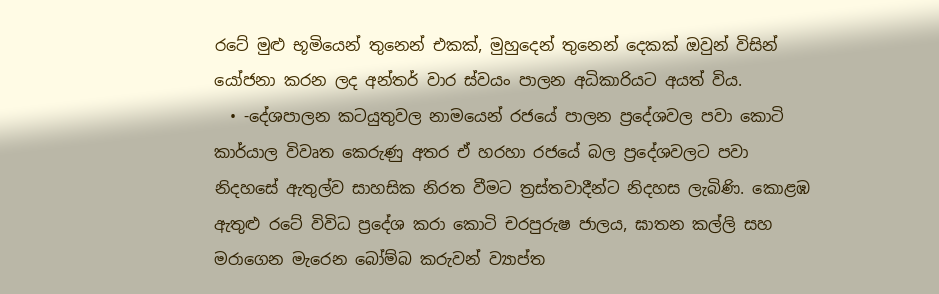රටේ මුළු භූමියෙන් තුනෙන් එකක්, මුහුදෙන් තුනෙන් දෙකක් ඔවුන් විසින් යෝජනා කරන ලද අන්තර් වාර ස්වයං පාලන අධිකාරියට අයත් විය.
  • -දේශපාලන කටයුතුවල නාමයෙන් රජයේ පාලන ප්‍රදේශවල පවා කොටි කාර්යාල විවෘත කෙරුණු අතර ඒ හරහා රජයේ බල ප්‍රදේශවලට පවා නිදහසේ ඇතුල්ව සාහසික නිරත වීමට ත්‍රස්තවාදීන්ට නිදහස ලැබිණි. කොළඹ ඇතුළු රටේ විවිධ ප්‍රදේශ කරා කොටි චරපුරුෂ ජාලය, ඝාතන කල්ලි සහ මරාගෙන මැරෙන බෝම්බ කරුවන් ව්‍යාප්ත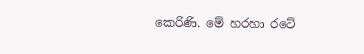කෙරිණි. මේ හරහා රටේ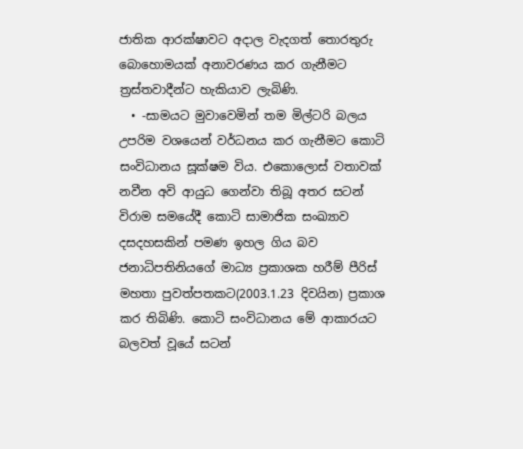ජාතික ආරක්ෂාවට අදාල වැදගත් තොරතුරු බොහොමයක් අනාවරණය කර ගැනීමට ත්‍රස්තවාදීන්ට හැකියාව ලැබිණි.
  • -සාමයට මුවාවෙමින් තම මිල්ටරි බලය උපරිම වශයෙන් වර්ධනය කර ගැනීමට කොටි සංවිධානය සූක්ෂම විය. එකොලොස් වතාවක් නවීන අවි ආයුධ ගෙන්වා තිබූ අතර සටන් විරාම සමයේදී කොටි සාමාජික සංඛ්‍යාව දසදහසකින් පමණ ඉහල ගිය බව ජනාධිපතිනියගේ මාධ්‍ය ප්‍රකාශක හරීම් පීරිස් මහතා පුවත්පතකට(2003.1.23 දිවයින) ප්‍රකාශ කර තිබිණි. කොටි සංවිධානය මේ ආකාරයට බලවත් වූයේ සටන්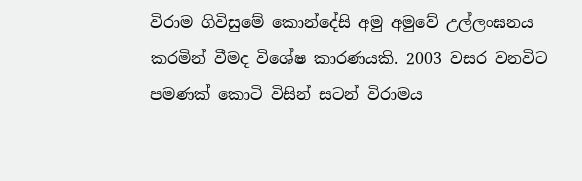විරාම ගිවිසුමේ කොන්දේසි අමු අමුවේ උල්ලංඝනය කරමින් වීමද විශේෂ කාරණයකි. 2003 වසර වනවිට පමණක් කොටි විසින් සටන් විරාමය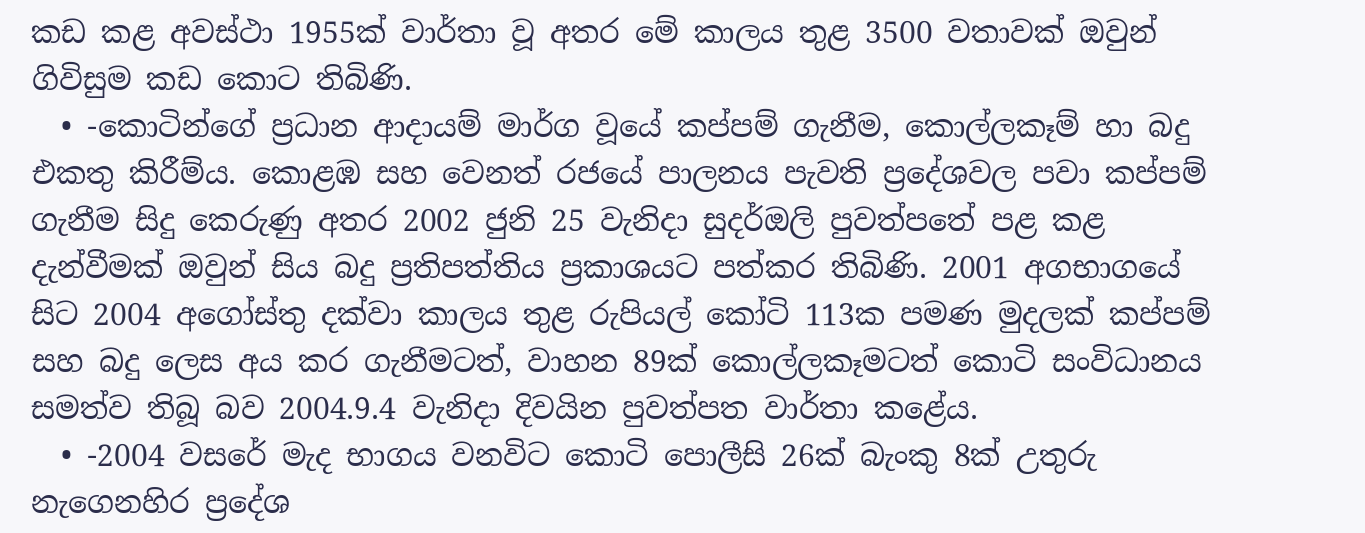කඩ කළ අවස්ථා 1955ක් වාර්තා වූ අතර මේ කාලය තුළ 3500 වතාවක් ඔවුන් ගිවිසුම කඩ කොට තිබිණි.
  • -කොටින්ගේ ප්‍රධාන ආදායම් මාර්ග වූයේ කප්පම් ගැනීම, කොල්ලකෑම් හා බදු එකතු කිරීම්ය. කොළඹ සහ වෙනත් රජයේ පාලනය පැවති ප්‍රදේශවල පවා කප්පම් ගැනීම සිදු කෙරුණු අතර 2002 ජුනි 25 වැනිදා සුදර්ඔලි පුවත්පතේ පළ කළ දැන්වීමක් ඔවුන් සිය බදු ප්‍රතිපත්තිය ප්‍රකාශයට පත්කර තිබිණි. 2001 අගභාගයේ සිට 2004 අගෝස්තු දක්වා කාලය තුළ රුපියල් කෝටි 113ක පමණ මුදලක් කප්පම් සහ බදු ලෙස අය කර ගැනීමටත්, වාහන 89ක් කොල්ලකෑමටත් කොටි සංවිධානය සමත්ව තිබූ බව 2004.9.4 වැනිදා දිවයින පුවත්පත වාර්තා කළේය.
  • -2004 වසරේ මැද භාගය වනවිට කොටි පොලීසි 26ක් බැංකු 8ක් උතුරු නැගෙනහිර ප්‍රදේශ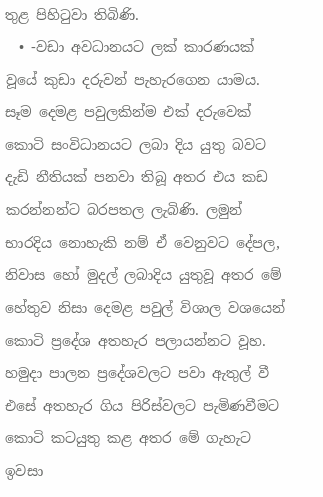තුළ පිහිටුවා තිබිණි.
  • -වඩා අවධානයට ලක් කාරණයක් වූයේ කුඩා දරුවන් පැහැරගෙන යාමය. සෑම දෙමළ පවුලකින්ම එක් දරුවෙක් කොටි සංවිධානයට ලබා දිය යුතු බවට දැඩි නීතියක් පනවා තිබූ අතර එය කඩ කරන්නන්ට බරපතල ලැබිණි. ලමුන් භාරදිය නොහැකි නම් ඒ වෙනුවට දේපල, නිවාස හෝ මුදල් ලබාදිය යුතුවූ අතර මේ හේතුව නිසා දෙමළ පවුල් විශාල වශයෙන් කොටි ප්‍රදේශ අතහැර පලායන්නට වූහ. හමුදා පාලන ප්‍රදේශවලට පවා ඇතුල් වී එසේ අතහැර ගිය පිරිස්වලට පැමිණවීමට කොටි කටයුතු කළ අතර මේ ගැහැට ඉවසා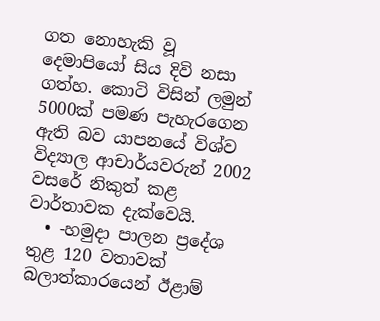ගත නොහැකි වූ දෙමාපියෝ සිය දිවි නසා ගත්හ. කොටි විසින් ලමුන් 5000ක් පමණ පැහැරගෙන ඇති බව යාපනයේ විශ්ව විද්‍යාල ආචාර්යවරුන් 2002 වසරේ නිකුත් කළ වාර්තාවක දැක්වෙයි.
  • -හමුදා පාලන ප්‍රදේශ තුළ 120 වතාවක් බලාත්කාරයෙන් ඊළාම්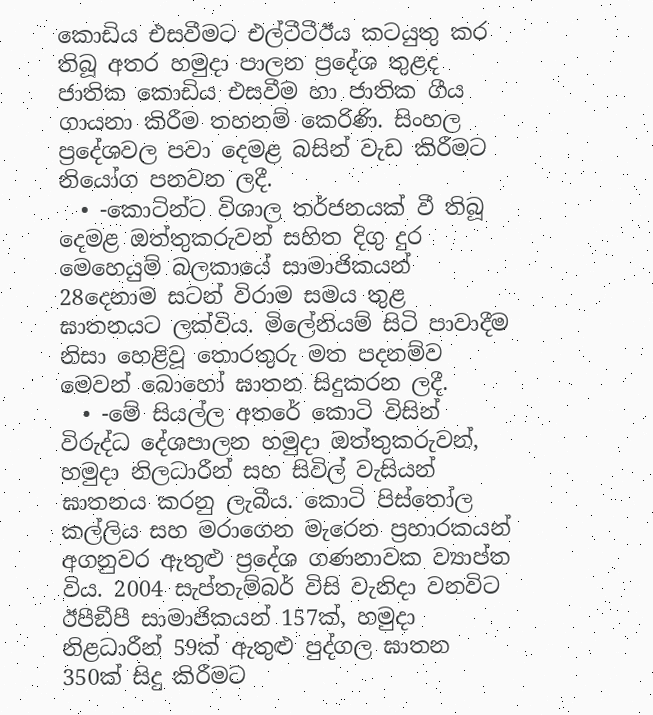කොඩිය එසවීමට එල්ටීටීඊය කටයුතු කර තිබූ අතර හමුදා පාලන ප්‍රදේශ තුළද ජාතික කොඩිය එසවීම හා ජාතික ගීය ගායනා කිරීම තහනම් කෙරිණි. සිංහල ප්‍රදේශවල පවා දෙමළ බසින් වැඩ කිරීමට නියෝග පනවන ලදී.
  • -කොටින්ට විශාල තර්ජනයක් වී තිබූ දෙමළ ඔත්තුකරුවන් සහිත දිගු දුර මෙහෙයුම් බලකායේ සාමාජිකයන් 28දෙනාම සටන් විරාම සමය තුළ ඝාතනයට ලක්විය. මිලේනියම් සිටි පාවාදීම නිසා හෙළිවූ තොරතුරු මත පදනම්ව මෙවන් බොහෝ ඝාතන සිදුකරන ලදී.
  • -මේ සියල්ල අතරේ කොටි විසින් විරුද්ධ දේශපාලන හමුදා ඔත්තුකරුවන්, හමුදා නිලධාරීන් සහ සිවිල් වැසියන් ඝාතනය කරනු ලැබීය. කොටි පිස්තෝල කල්ලිය සහ මරාගෙන මැරෙන ප්‍රහාරකයන් අගනුවර ඇතුළු ප්‍රදේශ ගණනාවක ව්‍යාප්ත විය. 2004 සැප්තැම්බර් විසි වැනිදා වනවිට ඊපීඞීපී සාමාජිකයන් 157ක්, හමුදා නිළධාරීන් 59ක් ඇතුළු පුද්ගල ඝාතන 350ක් සිදු කිරීමට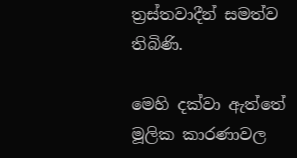ත්‍රස්තවාදීන් සමත්ව තිබිණි.

මෙහි දක්වා ඇත්තේ මූලික කාරණාවල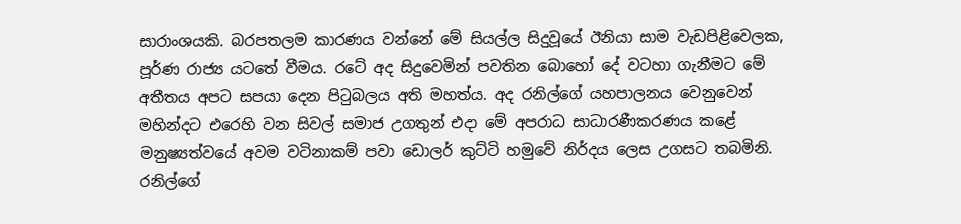සාරාංශයකි. බරපතලම කාරණය වන්නේ මේ සියල්ල සිදුවූයේ ඊනියා සාම වැඩපිළිවෙලක, පූර්ණ රාජ්‍ය යටතේ වීමය. රටේ අද සිදුවෙමින් පවතින බොහෝ දේ වටහා ගැනීමට මේ අතීතය අපට සපයා දෙන පිටුබලය අති මහත්ය. අද රනිල්ගේ යහපාලනය වෙනුවෙන් මහින්දට එරෙහි වන සිවල් සමාජ උගතුන් එදා මේ අපරාධ සාධාරණීකරණය කළේ මනුෂ්‍යත්වයේ අවම වටිනාකම් පවා ඩොලර් කුට්ටි හමුවේ නිර්දය ලෙස උගසට තබමිනි. රනිල්ගේ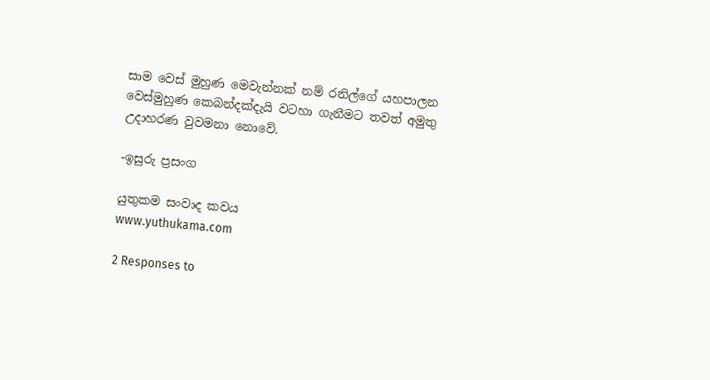සාම වෙස් මුහුණ මෙවැන්නක් නම් රනිල්ගේ යහපාලන වෙස්මුහුණ කෙබන්දක්දැයි වටහා ගැනීමට තවත් අමුතු උදාහරණ වුවමනා නොවේ.

-ඉසුරු ප්‍රසංග

යුතුකම සංවාද කවය
www.yuthukama.com

2 Responses to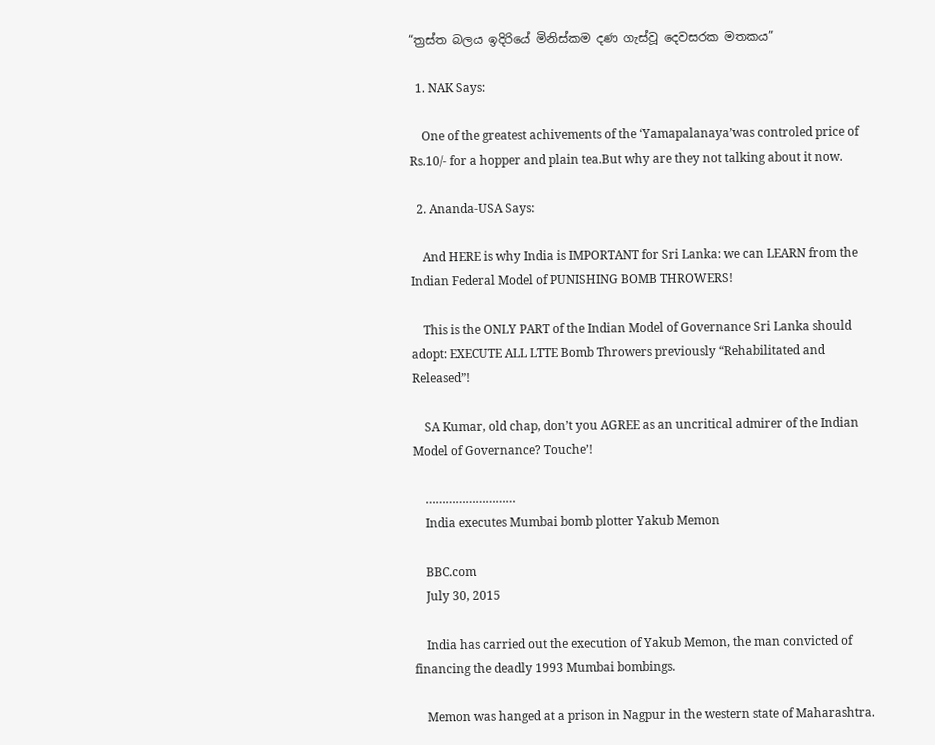“ත්‍රස්ත බලය ඉදිරියේ මිනිස්කම දණ ගැස්වූ දෙවසරක මතකය”

  1. NAK Says:

    One of the greatest achivements of the ‘Yamapalanaya’was controled price of Rs.10/- for a hopper and plain tea.But why are they not talking about it now.

  2. Ananda-USA Says:

    And HERE is why India is IMPORTANT for Sri Lanka: we can LEARN from the Indian Federal Model of PUNISHING BOMB THROWERS!

    This is the ONLY PART of the Indian Model of Governance Sri Lanka should adopt: EXECUTE ALL LTTE Bomb Throwers previously “Rehabilitated and Released”!

    SA Kumar, old chap, don’t you AGREE as an uncritical admirer of the Indian Model of Governance? Touche’!

    ………………………
    India executes Mumbai bomb plotter Yakub Memon

    BBC.com
    July 30, 2015

    India has carried out the execution of Yakub Memon, the man convicted of financing the deadly 1993 Mumbai bombings.

    Memon was hanged at a prison in Nagpur in the western state of Maharashtra.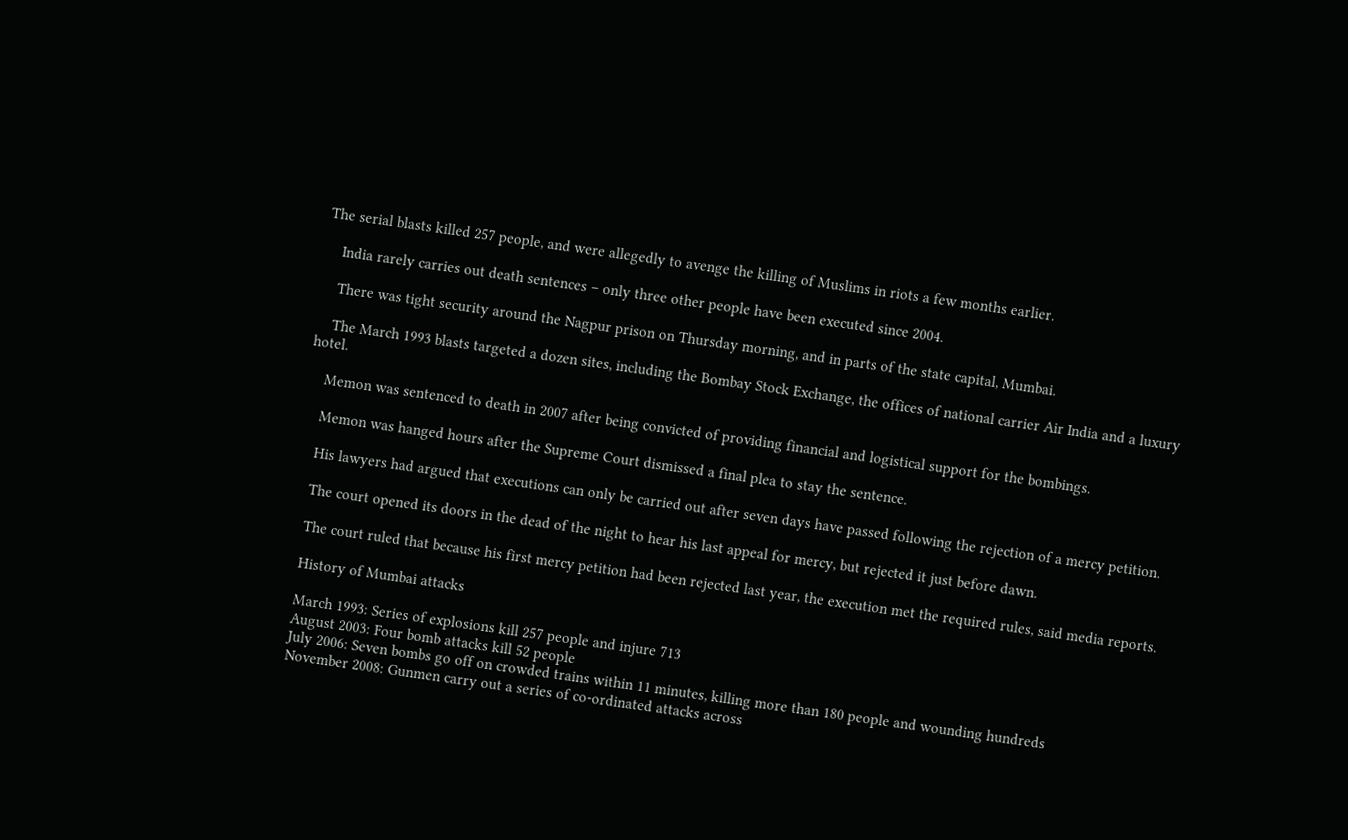The serial blasts killed 257 people, and were allegedly to avenge the killing of Muslims in riots a few months earlier.

    India rarely carries out death sentences – only three other people have been executed since 2004.

    There was tight security around the Nagpur prison on Thursday morning, and in parts of the state capital, Mumbai.

    The March 1993 blasts targeted a dozen sites, including the Bombay Stock Exchange, the offices of national carrier Air India and a luxury hotel.

    Memon was sentenced to death in 2007 after being convicted of providing financial and logistical support for the bombings.

    Memon was hanged hours after the Supreme Court dismissed a final plea to stay the sentence.

    His lawyers had argued that executions can only be carried out after seven days have passed following the rejection of a mercy petition.

    The court opened its doors in the dead of the night to hear his last appeal for mercy, but rejected it just before dawn.

    The court ruled that because his first mercy petition had been rejected last year, the execution met the required rules, said media reports.

    History of Mumbai attacks

    March 1993: Series of explosions kill 257 people and injure 713
    August 2003: Four bomb attacks kill 52 people
    July 2006: Seven bombs go off on crowded trains within 11 minutes, killing more than 180 people and wounding hundreds
    November 2008: Gunmen carry out a series of co-ordinated attacks across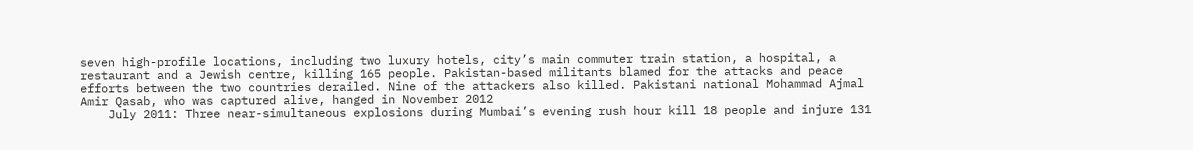seven high-profile locations, including two luxury hotels, city’s main commuter train station, a hospital, a restaurant and a Jewish centre, killing 165 people. Pakistan-based militants blamed for the attacks and peace efforts between the two countries derailed. Nine of the attackers also killed. Pakistani national Mohammad Ajmal Amir Qasab, who was captured alive, hanged in November 2012
    July 2011: Three near-simultaneous explosions during Mumbai’s evening rush hour kill 18 people and injure 131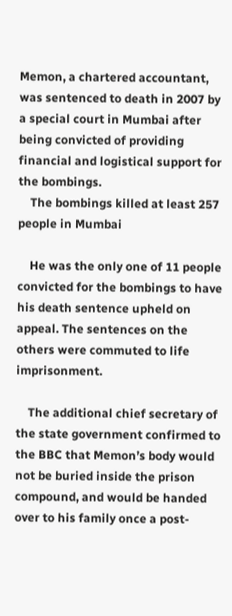Memon, a chartered accountant, was sentenced to death in 2007 by a special court in Mumbai after being convicted of providing financial and logistical support for the bombings.
    The bombings killed at least 257 people in Mumbai

    He was the only one of 11 people convicted for the bombings to have his death sentence upheld on appeal. The sentences on the others were commuted to life imprisonment.

    The additional chief secretary of the state government confirmed to the BBC that Memon’s body would not be buried inside the prison compound, and would be handed over to his family once a post-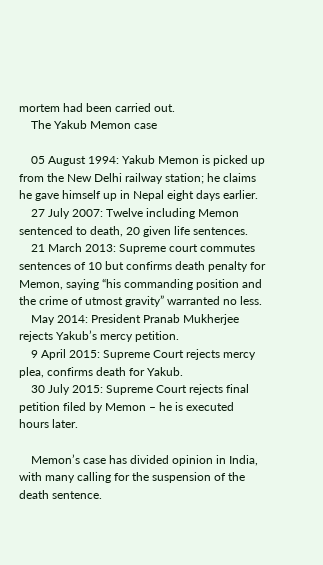mortem had been carried out.
    The Yakub Memon case

    05 August 1994: Yakub Memon is picked up from the New Delhi railway station; he claims he gave himself up in Nepal eight days earlier.
    27 July 2007: Twelve including Memon sentenced to death, 20 given life sentences.
    21 March 2013: Supreme court commutes sentences of 10 but confirms death penalty for Memon, saying “his commanding position and the crime of utmost gravity” warranted no less.
    May 2014: President Pranab Mukherjee rejects Yakub’s mercy petition.
    9 April 2015: Supreme Court rejects mercy plea, confirms death for Yakub.
    30 July 2015: Supreme Court rejects final petition filed by Memon – he is executed hours later.

    Memon’s case has divided opinion in India, with many calling for the suspension of the death sentence.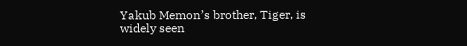Yakub Memon’s brother, Tiger, is widely seen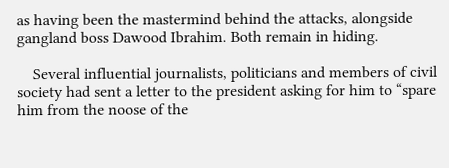as having been the mastermind behind the attacks, alongside gangland boss Dawood Ibrahim. Both remain in hiding.

    Several influential journalists, politicians and members of civil society had sent a letter to the president asking for him to “spare him from the noose of the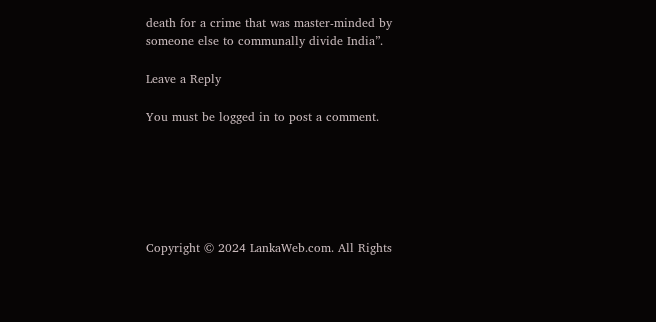death for a crime that was master-minded by someone else to communally divide India”.

Leave a Reply

You must be logged in to post a comment.






Copyright © 2024 LankaWeb.com. All Rights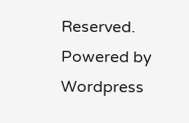Reserved. Powered by Wordpress